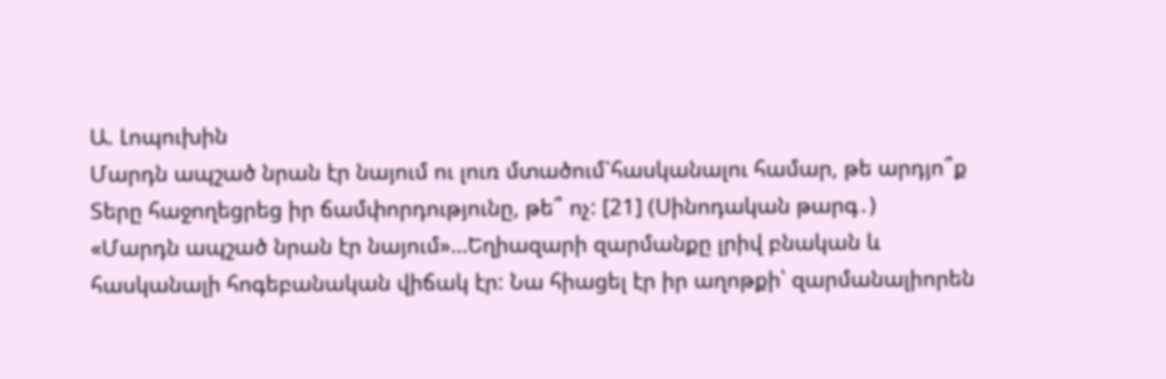Ա. Լոպուխին
Մարդն ապշած նրան էր նայում ու լուռ մտածում`հասկանալու համար, թե արդյո՞ք Տերը հաջողեցրեց իր ճամփորդությունը, թե՞ ոչ: [21] (Սինոդական թարգ․)
«Մարդն ապշած նրան էր նայում»…Եղիազարի զարմանքը լրիվ բնական և հասկանալի հոգեբանական վիճակ էր: Նա հիացել էր իր աղոթքի՝ զարմանալիորեն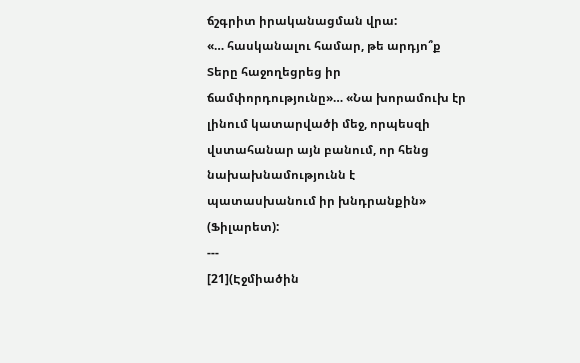ճշգրիտ իրականացման վրա:
«… հասկանալու համար, թե արդյո՞ք Տերը հաջողեցրեց իր ճամփորդությունը»… «Նա խորամուխ էր լինում կատարվածի մեջ, որպեսզի վստահանար այն բանում, որ հենց նախախնամությունն է պատասխանում իր խնդրանքին» (Ֆիլարետ):
---
[21](Էջմիածին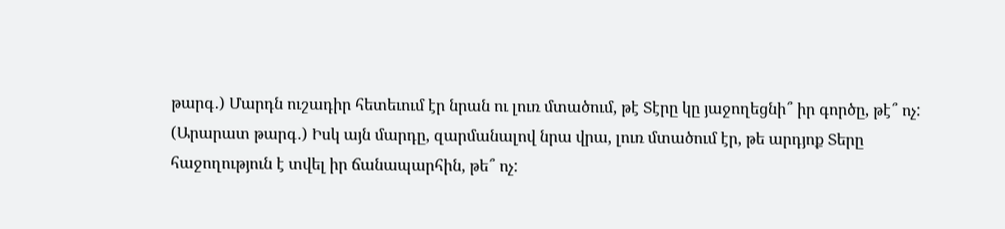թարգ․) Մարդն ուշադիր հետեւում էր նրան ու լուռ մտածում, թէ Տէրը կը յաջողեցնի՞ իր գործը, թէ՞ ոչ:
(Արարատ թարգ․) Իսկ այն մարդը, զարմանալով նրա վրա, լուռ մտածում էր, թե արդյոք Տերը հաջողություն է տվել իր ճանապարհին, թե՞ ոչ: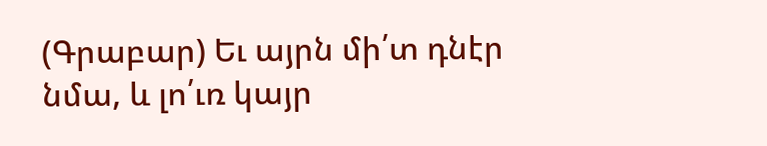(Գրաբար) Եւ այրն մի՛տ դնէր նմա, և լո՛ւռ կայր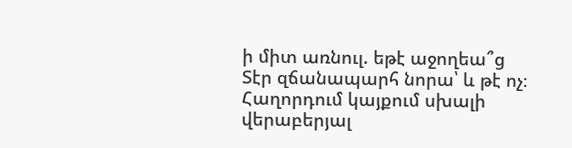ի միտ առնուլ. եթէ աջողեա՞ց Տէր զճանապարհ նորա՝ և թէ ոչ։
Հաղորդում կայքում սխալի վերաբերյալ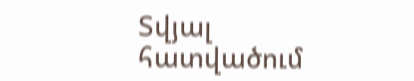Տվյալ հատվածում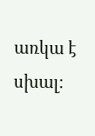առկա է սխալ: